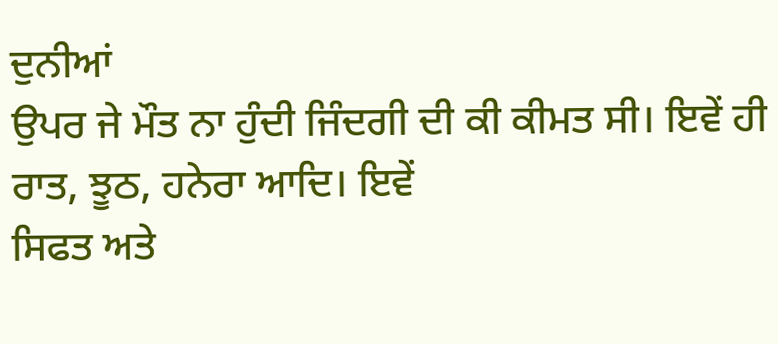ਦੁਨੀਆਂ
ਉਪਰ ਜੇ ਮੌਤ ਨਾ ਹੁੰਦੀ ਜਿੰਦਗੀ ਦੀ ਕੀ ਕੀਮਤ ਸੀ। ਇਵੇਂ ਹੀ ਰਾਤ, ਝੂਠ, ਹਨੇਰਾ ਆਦਿ। ਇਵੇਂ
ਸਿਫਤ ਅਤੇ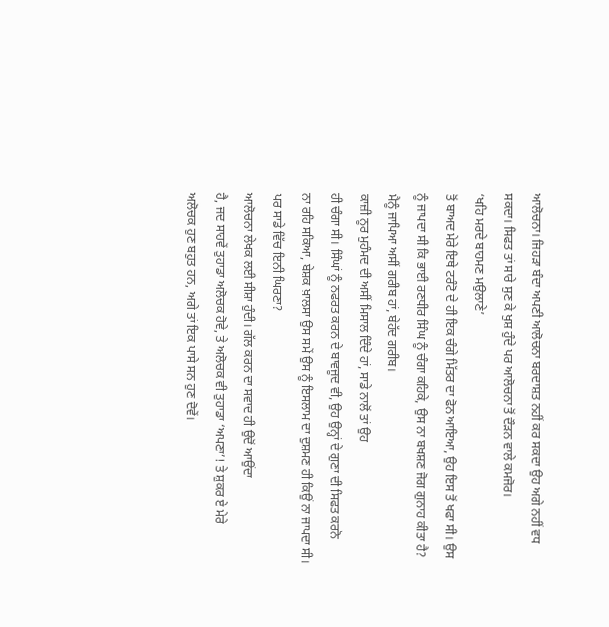ਆਲੋਚਨਾ। ਜਿਹੜਾ ਬੰਦਾ ਅਪਣੀ ਆਲੋਚਨਾ ਬਰਦਾਸ਼ਤ ਨਹੀਂ ਕਰ ਸਕਦਾ ਉਹ ਅਗੇ ਨਹੀਂ ਵਧ
ਸਕਦਾ। ਸਿਫਤ ਤਾਂ ਸਾਰੇ ਸੁਣ ਕੇ ਖੁਸ਼ ਹੁੰਦੇ ਪਰ ਆਲੋਚਨਾ ਤੋਂ ਦੌੜਨ ਵਾਲੇ ਕਮਜੋਰ।
‘ਖਹਿ ਮਰਦੇ ਬਾਹਮਣ ਮਉਲਾਣੇ’
ਤੋਂ ਬਾਅਦ ਮੇਰੇ ਇਥੇ ਟਰੰਟੋ ਦੇ ਹੀ ਇਕ ਚੰਗੇ ਮਿੱਤਰ ਦਾ ਫੋਨ ਆਇਆ, ਉਹ ਇਸ ਤੋਂ ਖਫਾ ਸੀ। ਉਸ
ਨੂੰ ਜਾਪਦਾ ਸੀ ਕਿ ਭਾਈ ਰਣਧੀਰ ਸਿੰਘ ਨੂੰ ਚੰਗਾ ਕਹਿਕੇ, ਉਸ ਨਾ ਬਖਸ਼ਣ ਜੋਗ ਗੁਨਾਹ ਕੀਤਾ ਹੈ?
ਮੈਨੂੰ ਜਾਪਿਆ ਅਸੀਂ ਗਰੀਬ ਹਾਂ, ਬੇਹੱਦ ਗਰੀਬ।
ਕਾਜ਼ੀ ਨੂਰ ਮੁਹੰਮਦ ਦੀ ਅਸੀਂ ਮਿਸਾਲ ਦਿੰਦੇ ਹਾਂ, ਸਾਡੇ ਨਾਲੋਂ ਤਾਂ ਉਹ
ਹੀ ਚੰਗਾ ਸੀ। ਸਿੰਘਾਂ ਨੂੰ ਨਫਰਤ ਕਰਨ ਦੇ ਬਾਵਜੂਦ ਵੀ, ਉਹ ਉਨ੍ਹਾਂ ਦੇ ਗੁਣਾ ਦੀ ਸਿਫਤ ਕਰਨੋ
ਨਾ ਰਹਿ ਸਕਿਆ, ਬੇਸ਼ਕ ਖ਼ਾਲਸਾ ਉਸ ਸਮੇਂ ਉਸ ਨੂੰ ਇਸਲਾਮ ਦਾ ਦੁਸ਼ਮਣ ਹੀ ਕਿਉਂ ਨਾ ਜਾਪਦਾ ਸੀ।
ਪਰ ਸਾਡੇ ਵਿੱਚ ਇਨੀ ਘਿਰਣਾ?
ਆਲੋਚਨਾ ਲੇਖਕ ਲਈ ਸੀਸ਼ਾ ਹੁੰਦੀ। ਗੱਲ ਕਰਨ ਦਾ ਸਵਾਦ ਹੀ ਉਦੋਂ ਆਉਂਦਾ
ਹੈ, ਜਦ ਸਾਹਵੇਂ ਤੁਹਾਡਾ ਅਲੋਚਕ ਹੋਵੇ, ਤੇ ਅਲੋਚਕ ਵੀ ਤੁਹਾਡਾ ‘ਅਪਣਾ’! ਤੇ ਸ਼ੁਕਰ ਏ ਮੇਰੇ
ਅਲੋਚਕ ਹੁਣ ਬਹੁਤ ਹਨ, ਅਗੇ ਤਾਂ ਇਕ ਪਾਸੇ ਸਨ ਹੁਣ ਦੋਵੇਂ।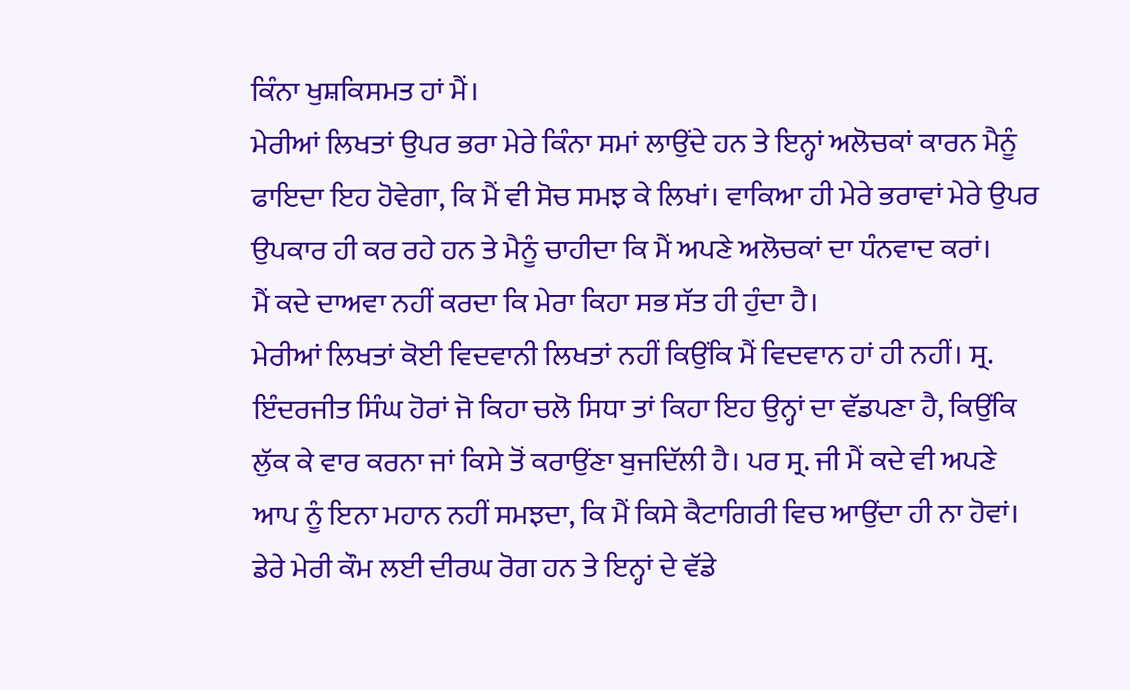ਕਿੰਨਾ ਖੁਸ਼ਕਿਸਮਤ ਹਾਂ ਮੈਂ।
ਮੇਰੀਆਂ ਲਿਖਤਾਂ ਉਪਰ ਭਰਾ ਮੇਰੇ ਕਿੰਨਾ ਸਮਾਂ ਲਾਉਂਦੇ ਹਨ ਤੇ ਇਨ੍ਹਾਂ ਅਲੋਚਕਾਂ ਕਾਰਨ ਮੈਨੂੰ
ਫਾਇਦਾ ਇਹ ਹੋਵੇਗਾ, ਕਿ ਮੈਂ ਵੀ ਸੋਚ ਸਮਝ ਕੇ ਲਿਖਾਂ। ਵਾਕਿਆ ਹੀ ਮੇਰੇ ਭਰਾਵਾਂ ਮੇਰੇ ਉਪਰ
ਉਪਕਾਰ ਹੀ ਕਰ ਰਹੇ ਹਨ ਤੇ ਮੈਨੂੰ ਚਾਹੀਦਾ ਕਿ ਮੈਂ ਅਪਣੇ ਅਲੋਚਕਾਂ ਦਾ ਧੰਨਵਾਦ ਕਰਾਂ।
ਮੈਂ ਕਦੇ ਦਾਅਵਾ ਨਹੀਂ ਕਰਦਾ ਕਿ ਮੇਰਾ ਕਿਹਾ ਸਭ ਸੱਤ ਹੀ ਹੁੰਦਾ ਹੈ।
ਮੇਰੀਆਂ ਲਿਖਤਾਂ ਕੋਈ ਵਿਦਵਾਨੀ ਲਿਖਤਾਂ ਨਹੀਂ ਕਿਉਂਕਿ ਮੈਂ ਵਿਦਵਾਨ ਹਾਂ ਹੀ ਨਹੀਂ। ਸ੍ਰ.
ਇੰਦਰਜੀਤ ਸਿੰਘ ਹੋਰਾਂ ਜੋ ਕਿਹਾ ਚਲੋ ਸਿਧਾ ਤਾਂ ਕਿਹਾ ਇਹ ਉਨ੍ਹਾਂ ਦਾ ਵੱਡਪਣਾ ਹੈ, ਕਿਉਂਕਿ
ਲੁੱਕ ਕੇ ਵਾਰ ਕਰਨਾ ਜਾਂ ਕਿਸੇ ਤੋਂ ਕਰਾਉਂਣਾ ਬੁਜਦਿੱਲੀ ਹੈ। ਪਰ ਸ੍ਰ. ਜੀ ਮੈਂ ਕਦੇ ਵੀ ਅਪਣੇ
ਆਪ ਨੂੰ ਇਨਾ ਮਹਾਨ ਨਹੀਂ ਸਮਝਦਾ, ਕਿ ਮੈਂ ਕਿਸੇ ਕੈਟਾਗਿਰੀ ਵਿਚ ਆਉਂਦਾ ਹੀ ਨਾ ਹੋਵਾਂ।
ਡੇਰੇ ਮੇਰੀ ਕੌਮ ਲਈ ਦੀਰਘ ਰੋਗ ਹਨ ਤੇ ਇਨ੍ਹਾਂ ਦੇ ਵੱਡੇ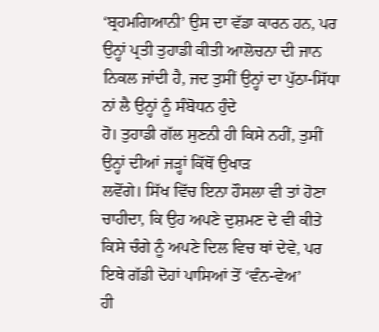‘ਬ੍ਰਹਮਗਿਆਨੀ’ ਉਸ ਦਾ ਵੱਡਾ ਕਾਰਨ ਹਨ, ਪਰ ਉਨ੍ਹਾਂ ਪ੍ਰਤੀ ਤੁਹਾਡੀ ਕੀਤੀ ਆਲੋਚਨਾ ਦੀ ਜਾਨ
ਨਿਕਲ ਜਾਂਦੀ ਹੈ, ਜਦ ਤੁਸੀਂ ਉਨ੍ਹਾਂ ਦਾ ਪੁੱਠਾ-ਸਿੱਧਾ ਨਾਂ ਲੈ ਉਨ੍ਹਾਂ ਨੂੰ ਸੰਬੋਧਨ ਹੁੰਦੇ
ਹੋ। ਤੁਹਾਡੀ ਗੱਲ ਸੁਣਨੀ ਹੀ ਕਿਸੇ ਨਹੀਂ, ਤੁਸੀਂ ਉਨ੍ਹਾਂ ਦੀਆਂ ਜੜ੍ਹਾਂ ਕਿੱਥੋਂ ਉਖਾੜ
ਲਵੋਂਗੇ। ਸਿੱਖ ਵਿੱਚ ਇਨਾ ਹੌਸਲਾ ਵੀ ਤਾਂ ਹੋਣਾ ਚਾਹੀਦਾ, ਕਿ ਉਹ ਅਪਣੇ ਦੁਸ਼ਮਣ ਦੇ ਵੀ ਕੀਤੇ
ਕਿਸੇ ਚੰਗੇ ਨੂੰ ਅਪਣੇ ਦਿਲ ਵਿਚ ਥਾਂ ਦੇਵੇ, ਪਰ ਇਥੇ ਗੱਡੀ ਦੋਹਾਂ ਪਾਸਿਆਂ ਤੋਂ ‘ਵੰਨ-ਵੇਅ’
ਹੀ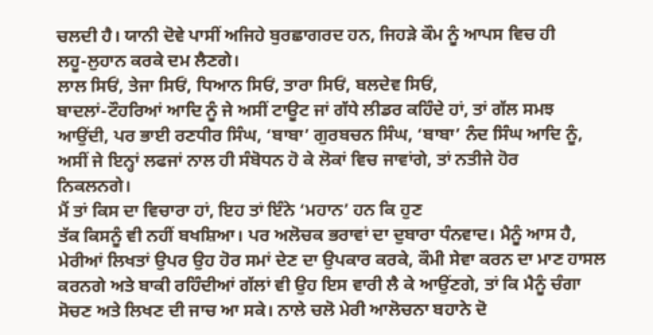ਚਲਦੀ ਹੈ। ਯਾਨੀ ਦੋਵੇ ਪਾਸੀਂ ਅਜਿਹੇ ਬੁਰਛਾਗਰਦ ਹਨ, ਜਿਹੜੇ ਕੌਮ ਨੂੰ ਆਪਸ ਵਿਚ ਹੀ
ਲਹੂ-ਲੁਹਾਨ ਕਰਕੇ ਦਮ ਲੈਣਗੇ।
ਲਾਲ ਸਿਓਂ, ਤੇਜਾ ਸਿਓਂ, ਧਿਆਨ ਸਿਓਂ, ਤਾਰਾ ਸਿਓਂ, ਬਲਦੇਵ ਸਿਓਂ,
ਬਾਦਲਾਂ-ਟੌਹਰਿਆਂ ਆਦਿ ਨੂੰ ਜੇ ਅਸੀਂ ਟਾਊਟ ਜਾਂ ਗੱਧੇ ਲੀਡਰ ਕਹਿੰਦੇ ਹਾਂ, ਤਾਂ ਗੱਲ ਸਮਝ
ਆਉਂਦੀ, ਪਰ ਭਾਈ ਰਣਧੀਰ ਸਿੰਘ, ‘ਬਾਬਾ’ ਗੁਰਬਚਨ ਸਿੰਘ, ‘ਬਾਬਾ’ ਨੰਦ ਸਿੰਘ ਆਦਿ ਨੂੰ,
ਅਸੀਂ ਜੇ ਇਨ੍ਹਾਂ ਲਫਜਾਂ ਨਾਲ ਹੀ ਸੰਬੋਧਨ ਹੋ ਕੇ ਲੋਕਾਂ ਵਿਚ ਜਾਵਾਂਗੇ, ਤਾਂ ਨਤੀਜੇ ਹੋਰ
ਨਿਕਲਨਗੇ।
ਮੈਂ ਤਾਂ ਕਿਸ ਦਾ ਵਿਚਾਰਾ ਹਾਂ, ਇਹ ਤਾਂ ਇੰਨੇ ‘ਮਹਾਨ’ ਹਨ ਕਿ ਹੁਣ
ਤੱਕ ਕਿਸਨੂੰ ਵੀ ਨਹੀਂ ਬਖਸ਼ਿਆ। ਪਰ ਅਲੋਚਕ ਭਰਾਵਾਂ ਦਾ ਦੁਬਾਰਾ ਧੰਨਵਾਦ। ਮੈਨੂੰ ਆਸ ਹੈ,
ਮੇਰੀਆਂ ਲਿਖਤਾਂ ਉਪਰ ਉਹ ਹੋਰ ਸਮਾਂ ਦੇਣ ਦਾ ਉਪਕਾਰ ਕਰਕੇ, ਕੌਮੀ ਸੇਵਾ ਕਰਨ ਦਾ ਮਾਣ ਹਾਸਲ
ਕਰਨਗੇ ਅਤੇ ਬਾਕੀ ਰਹਿੰਦੀਆਂ ਗੱਲਾਂ ਵੀ ਉਹ ਇਸ ਵਾਰੀ ਲੈ ਕੇ ਆਉਂਣਗੇ, ਤਾਂ ਕਿ ਮੈਨੂੰ ਚੰਗਾ
ਸੋਚਣ ਅਤੇ ਲਿਖਣ ਦੀ ਜਾਚ ਆ ਸਕੇ। ਨਾਲੇ ਚਲੋ ਮੇਰੀ ਆਲੋਚਨਾ ਬਹਾਨੇ ਦੋ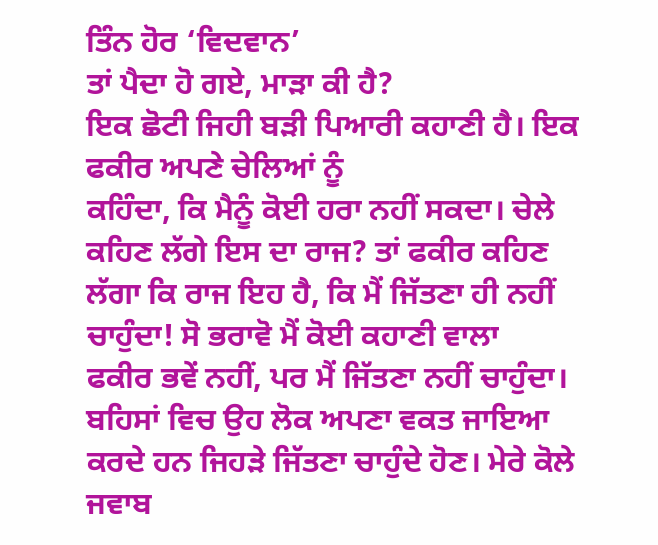ਤਿੰਨ ਹੋਰ ‘ਵਿਦਵਾਨ’
ਤਾਂ ਪੈਦਾ ਹੋ ਗਏ, ਮਾੜਾ ਕੀ ਹੈ?
ਇਕ ਛੋਟੀ ਜਿਹੀ ਬੜੀ ਪਿਆਰੀ ਕਹਾਣੀ ਹੈ। ਇਕ ਫਕੀਰ ਅਪਣੇ ਚੇਲਿਆਂ ਨੂੰ
ਕਹਿੰਦਾ, ਕਿ ਮੈਨੂੰ ਕੋਈ ਹਰਾ ਨਹੀਂ ਸਕਦਾ। ਚੇਲੇ ਕਹਿਣ ਲੱਗੇ ਇਸ ਦਾ ਰਾਜ? ਤਾਂ ਫਕੀਰ ਕਹਿਣ
ਲੱਗਾ ਕਿ ਰਾਜ ਇਹ ਹੈ, ਕਿ ਮੈਂ ਜਿੱਤਣਾ ਹੀ ਨਹੀਂ ਚਾਹੁੰਦਾ! ਸੋ ਭਰਾਵੋ ਮੈਂ ਕੋਈ ਕਹਾਣੀ ਵਾਲਾ
ਫਕੀਰ ਭਵੇਂ ਨਹੀਂ, ਪਰ ਮੈਂ ਜਿੱਤਣਾ ਨਹੀਂ ਚਾਹੁੰਦਾ। ਬਹਿਸਾਂ ਵਿਚ ਉਹ ਲੋਕ ਅਪਣਾ ਵਕਤ ਜਾਇਆ
ਕਰਦੇ ਹਨ ਜਿਹੜੇ ਜਿੱਤਣਾ ਚਾਹੁੰਦੇ ਹੋਣ। ਮੇਰੇ ਕੋਲੇ ਜਵਾਬ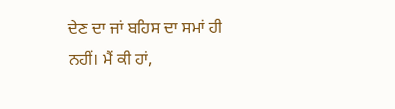ਦੇਣ ਦਾ ਜਾਂ ਬਹਿਸ ਦਾ ਸਮਾਂ ਹੀ
ਨਹੀਂ। ਮੈਂ ਕੀ ਹਾਂ,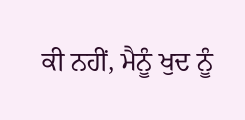ਕੀ ਨਹੀਂ, ਮੈਨੂੰ ਖੁਦ ਨੂੰ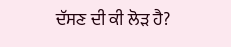ਦੱਸਣ ਦੀ ਕੀ ਲੋੜ ਹੈ?